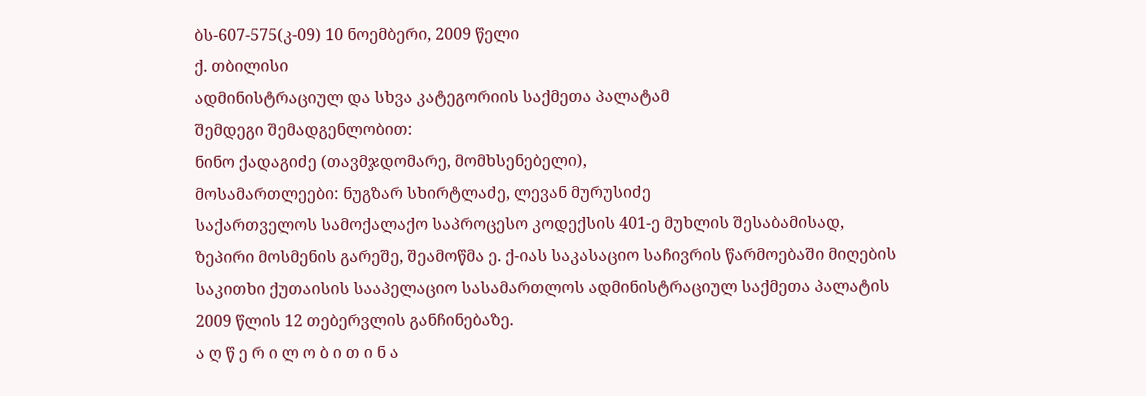ბს-607-575(კ-09) 10 ნოემბერი, 2009 წელი
ქ. თბილისი
ადმინისტრაციულ და სხვა კატეგორიის საქმეთა პალატამ
შემდეგი შემადგენლობით:
ნინო ქადაგიძე (თავმჯდომარე, მომხსენებელი),
მოსამართლეები: ნუგზარ სხირტლაძე, ლევან მურუსიძე
საქართველოს სამოქალაქო საპროცესო კოდექსის 401-ე მუხლის შესაბამისად, ზეპირი მოსმენის გარეშე, შეამოწმა ე. ქ-იას საკასაციო საჩივრის წარმოებაში მიღების საკითხი ქუთაისის სააპელაციო სასამართლოს ადმინისტრაციულ საქმეთა პალატის 2009 წლის 12 თებერვლის განჩინებაზე.
ა ღ წ ე რ ი ლ ო ბ ი თ ი ნ ა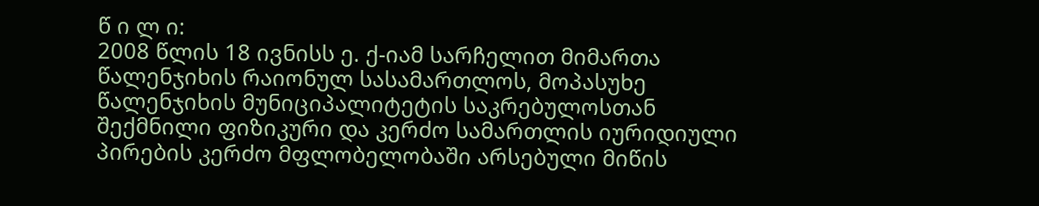წ ი ლ ი:
2008 წლის 18 ივნისს ე. ქ-იამ სარჩელით მიმართა წალენჯიხის რაიონულ სასამართლოს, მოპასუხე წალენჯიხის მუნიციპალიტეტის საკრებულოსთან შექმნილი ფიზიკური და კერძო სამართლის იურიდიული პირების კერძო მფლობელობაში არსებული მიწის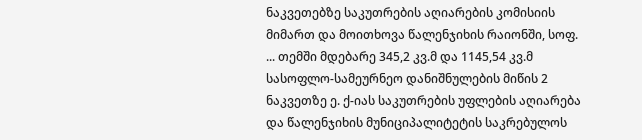ნაკვეთებზე საკუთრების აღიარების კომისიის მიმართ და მოითხოვა წალენჯიხის რაიონში, სოფ. ... თემში მდებარე 345,2 კვ.მ და 1145,54 კვ.მ სასოფლო-სამეურნეო დანიშნულების მიწის 2 ნაკვეთზე ე. ქ-იას საკუთრების უფლების აღიარება და წალენჯიხის მუნიციპალიტეტის საკრებულოს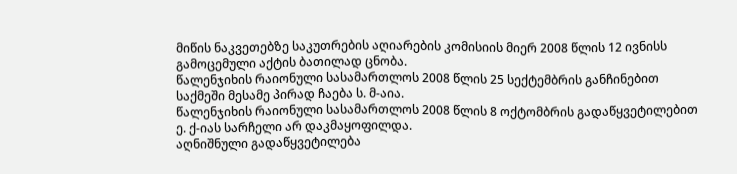მიწის ნაკვეთებზე საკუთრების აღიარების კომისიის მიერ 2008 წლის 12 ივნისს გამოცემული აქტის ბათილად ცნობა.
წალენჯიხის რაიონული სასამართლოს 2008 წლის 25 სექტემბრის განჩინებით საქმეში მესამე პირად ჩაება ს. მ-აია.
წალენჯიხის რაიონული სასამართლოს 2008 წლის 8 ოქტომბრის გადაწყვეტილებით ე. ქ-იას სარჩელი არ დაკმაყოფილდა.
აღნიშნული გადაწყვეტილება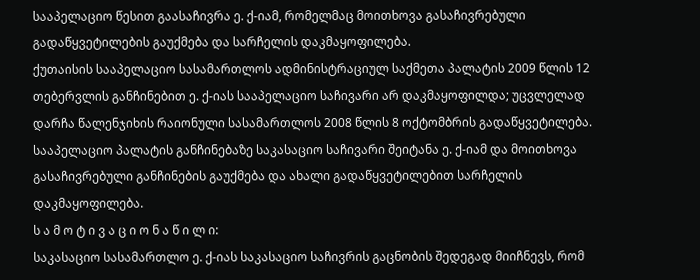სააპელაციო წესით გაასაჩივრა ე. ქ-იამ, რომელმაც მოითხოვა გასაჩივრებული გადაწყვეტილების გაუქმება და სარჩელის დაკმაყოფილება.
ქუთაისის სააპელაციო სასამართლოს ადმინისტრაციულ საქმეთა პალატის 2009 წლის 12 თებერვლის განჩინებით ე. ქ-იას სააპელაციო საჩივარი არ დაკმაყოფილდა; უცვლელად დარჩა წალენჯიხის რაიონული სასამართლოს 2008 წლის 8 ოქტომბრის გადაწყვეტილება.
სააპელაციო პალატის განჩინებაზე საკასაციო საჩივარი შეიტანა ე. ქ-იამ და მოითხოვა გასაჩივრებული განჩინების გაუქმება და ახალი გადაწყვეტილებით სარჩელის დაკმაყოფილება.
ს ა მ ო ტ ი ვ ა ც ი ო ნ ა წ ი ლ ი:
საკასაციო სასამართლო ე. ქ-იას საკასაციო საჩივრის გაცნობის შედეგად მიიჩნევს, რომ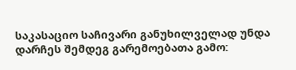საკასაციო საჩივარი განუხილველად უნდა დარჩეს შემდეგ გარემოებათა გამო: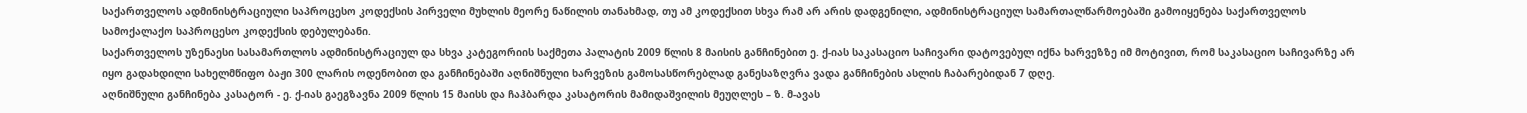საქართველოს ადმინისტრაციული საპროცესო კოდექსის პირველი მუხლის მეორე ნაწილის თანახმად, თუ ამ კოდექსით სხვა რამ არ არის დადგენილი, ადმინისტრაციულ სამართალწარმოებაში გამოიყენება საქართველოს სამოქალაქო საპროცესო კოდექსის დებულებანი.
საქართველოს უზენაესი სასამართლოს ადმინისტრაციულ და სხვა კატეგორიის საქმეთა პალატის 2009 წლის 8 მაისის განჩინებით ე. ქ-იას საკასაციო საჩივარი დატოვებულ იქნა ხარვეზზე იმ მოტივით, რომ საკასაციო საჩივარზე არ იყო გადახდილი სახელმწიფო ბაჟი 300 ლარის ოდენობით და განჩინებაში აღნიშნული ხარვეზის გამოსასწორებლად განესაზღვრა ვადა განჩინების ასლის ჩაბარებიდან 7 დღე.
აღნიშნული განჩინება კასატორ - ე. ქ-იას გაეგზავნა 2009 წლის 15 მაისს და ჩაჰბარდა კასატორის მამიდაშვილის მეუღლეს – ზ. მ-ავას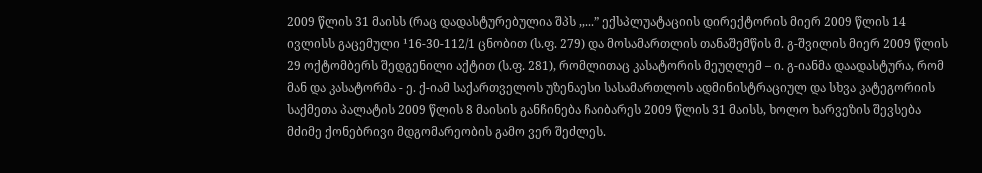2009 წლის 31 მაისს (რაც დადასტურებულია შპს ,,...” ექსპლუატაციის დირექტორის მიერ 2009 წლის 14 ივლისს გაცემული ¹16-30-112/1 ცნობით (ს.ფ. 279) და მოსამართლის თანაშემწის მ. გ-შვილის მიერ 2009 წლის 29 ოქტომბერს შედგენილი აქტით (ს.ფ. 281), რომლითაც კასატორის მეუღლემ – ი. გ-იანმა დაადასტურა, რომ მან და კასატორმა - ე. ქ-იამ საქართველოს უზენაესი სასამართლოს ადმინისტრაციულ და სხვა კატეგორიის საქმეთა პალატის 2009 წლის 8 მაისის განჩინება ჩაიბარეს 2009 წლის 31 მაისს, ხოლო ხარვეზის შევსება მძიმე ქონებრივი მდგომარეობის გამო ვერ შეძლეს.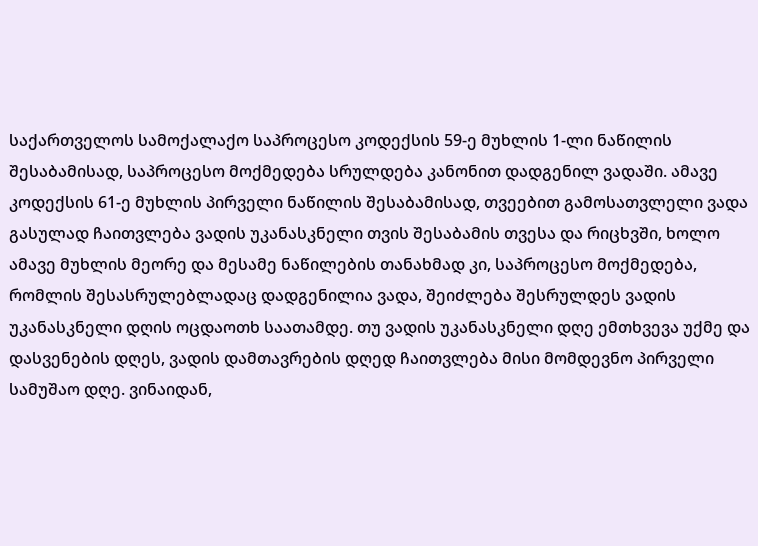საქართველოს სამოქალაქო საპროცესო კოდექსის 59-ე მუხლის 1-ლი ნაწილის შესაბამისად, საპროცესო მოქმედება სრულდება კანონით დადგენილ ვადაში. ამავე კოდექსის 61-ე მუხლის პირველი ნაწილის შესაბამისად, თვეებით გამოსათვლელი ვადა გასულად ჩაითვლება ვადის უკანასკნელი თვის შესაბამის თვესა და რიცხვში, ხოლო ამავე მუხლის მეორე და მესამე ნაწილების თანახმად კი, საპროცესო მოქმედება, რომლის შესასრულებლადაც დადგენილია ვადა, შეიძლება შესრულდეს ვადის უკანასკნელი დღის ოცდაოთხ საათამდე. თუ ვადის უკანასკნელი დღე ემთხვევა უქმე და დასვენების დღეს, ვადის დამთავრების დღედ ჩაითვლება მისი მომდევნო პირველი სამუშაო დღე. ვინაიდან,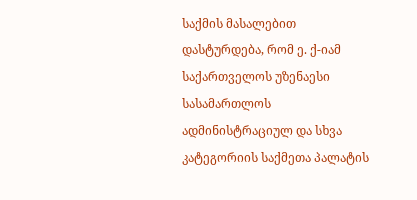საქმის მასალებით დასტურდება, რომ ე. ქ-იამ საქართველოს უზენაესი სასამართლოს ადმინისტრაციულ და სხვა კატეგორიის საქმეთა პალატის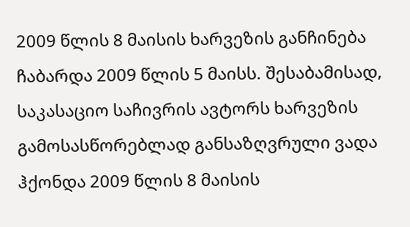2009 წლის 8 მაისის ხარვეზის განჩინება ჩაბარდა 2009 წლის 5 მაისს. შესაბამისად, საკასაციო საჩივრის ავტორს ხარვეზის გამოსასწორებლად განსაზღვრული ვადა ჰქონდა 2009 წლის 8 მაისის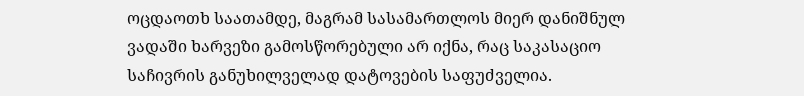ოცდაოთხ საათამდე, მაგრამ სასამართლოს მიერ დანიშნულ ვადაში ხარვეზი გამოსწორებული არ იქნა, რაც საკასაციო საჩივრის განუხილველად დატოვების საფუძველია.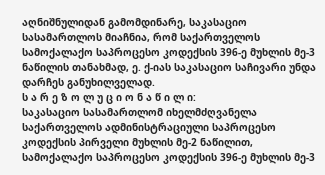აღნიშნულიდან გამომდინარე, საკასაციო სასამართლოს მიაჩნია, რომ საქართველოს სამოქალაქო საპროცესო კოდექსის 396-ე მუხლის მე-3 ნაწილის თანახმად, ე. ქ-იას საკასაციო საჩივარი უნდა დარჩეს განუხილველად.
ს ა რ ე ზ ო ლ უ ც ი ო ნ ა წ ი ლ ი:
საკასაციო სასამართლომ იხელმძღვანელა საქართველოს ადმინისტრაციული საპროცესო კოდექსის პირველი მუხლის მე-2 ნაწილით, სამოქალაქო საპროცესო კოდექსის 396-ე მუხლის მე-3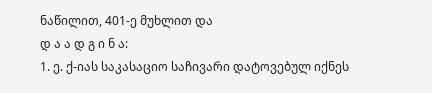ნაწილით, 401-ე მუხლით და
დ ა ა დ გ ი ნ ა:
1. ე. ქ-იას საკასაციო საჩივარი დატოვებულ იქნეს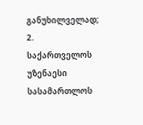განუხილველად;
2. საქართველოს უზენაესი სასამართლოს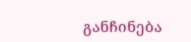განჩინება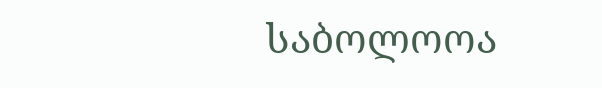საბოლოოა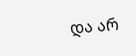და არ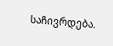საჩივრდება.